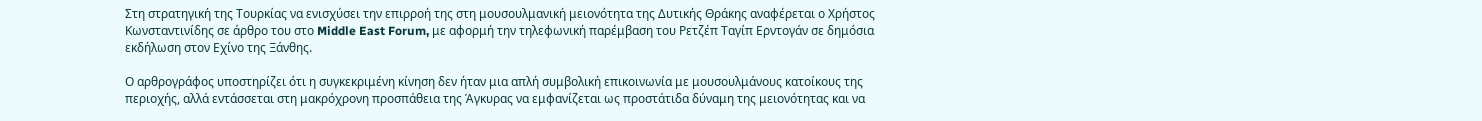Στη στρατηγική της Τουρκίας να ενισχύσει την επιρροή της στη μουσουλμανική μειονότητα της Δυτικής Θράκης αναφέρεται ο Χρήστος Κωνσταντινίδης σε άρθρο του στο Middle East Forum, με αφορμή την τηλεφωνική παρέμβαση του Ρετζέπ Ταγίπ Ερντογάν σε δημόσια εκδήλωση στον Εχίνο της Ξάνθης.

Ο αρθρογράφος υποστηρίζει ότι η συγκεκριμένη κίνηση δεν ήταν μια απλή συμβολική επικοινωνία με μουσουλμάνους κατοίκους της περιοχής, αλλά εντάσσεται στη μακρόχρονη προσπάθεια της Άγκυρας να εμφανίζεται ως προστάτιδα δύναμη της μειονότητας και να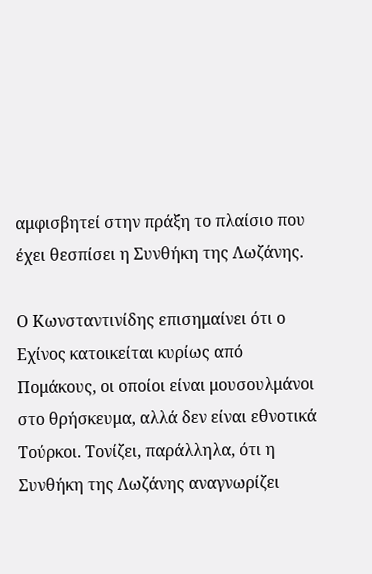αμφισβητεί στην πράξη το πλαίσιο που έχει θεσπίσει η Συνθήκη της Λωζάνης.

Ο Κωνσταντινίδης επισημαίνει ότι ο Εχίνος κατοικείται κυρίως από Πομάκους, οι οποίοι είναι μουσουλμάνοι στο θρήσκευμα, αλλά δεν είναι εθνοτικά Τούρκοι. Τονίζει, παράλληλα, ότι η Συνθήκη της Λωζάνης αναγνωρίζει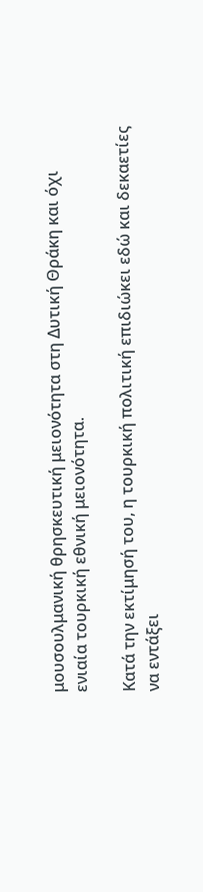μουσουλμανική θρησκευτική μειονότητα στη Δυτική Θράκη και όχι ενιαία τουρκική εθνική μειονότητα.

Κατά την εκτίμησή του, η τουρκική πολιτική επιδιώκει εδώ και δεκαετίες να εντάξει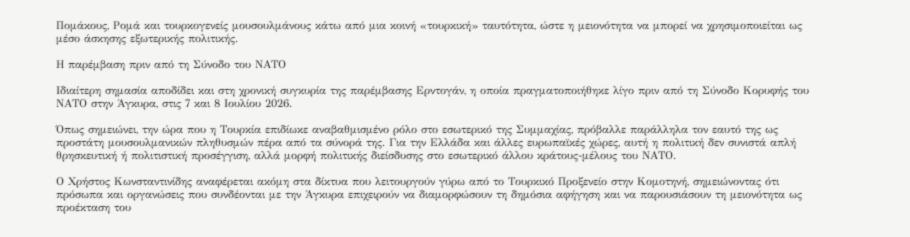Πομάκους, Ρομά και τουρκογενείς μουσουλμάνους κάτω από μια κοινή «τουρκική» ταυτότητα, ώστε η μειονότητα να μπορεί να χρησιμοποιείται ως μέσο άσκησης εξωτερικής πολιτικής.

Η παρέμβαση πριν από τη Σύνοδο του ΝΑΤΟ

Ιδιαίτερη σημασία αποδίδει και στη χρονική συγκυρία της παρέμβασης Ερντογάν, η οποία πραγματοποιήθηκε λίγο πριν από τη Σύνοδο Κορυφής του ΝΑΤΟ στην Άγκυρα, στις 7 και 8 Ιουλίου 2026.

Όπως σημειώνει, την ώρα που η Τουρκία επιδίωκε αναβαθμισμένο ρόλο στο εσωτερικό της Συμμαχίας, πρόβαλλε παράλληλα τον εαυτό της ως προστάτη μουσουλμανικών πληθυσμών πέρα από τα σύνορά της. Για την Ελλάδα και άλλες ευρωπαϊκές χώρες, αυτή η πολιτική δεν συνιστά απλή θρησκευτική ή πολιτιστική προσέγγιση, αλλά μορφή πολιτικής διείσδυσης στο εσωτερικό άλλου κράτους-μέλους του ΝΑΤΟ.

Ο Χρήστος Κωνσταντινίδης αναφέρεται ακόμη στα δίκτυα που λειτουργούν γύρω από το Τουρκικό Προξενείο στην Κομοτηνή, σημειώνοντας ότι πρόσωπα και οργανώσεις που συνδέονται με την Άγκυρα επιχειρούν να διαμορφώσουν τη δημόσια αφήγηση και να παρουσιάσουν τη μειονότητα ως προέκταση του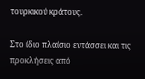τουρκικού κράτους.

Στο ίδιο πλαίσιο εντάσσει και τις προκλήσεις από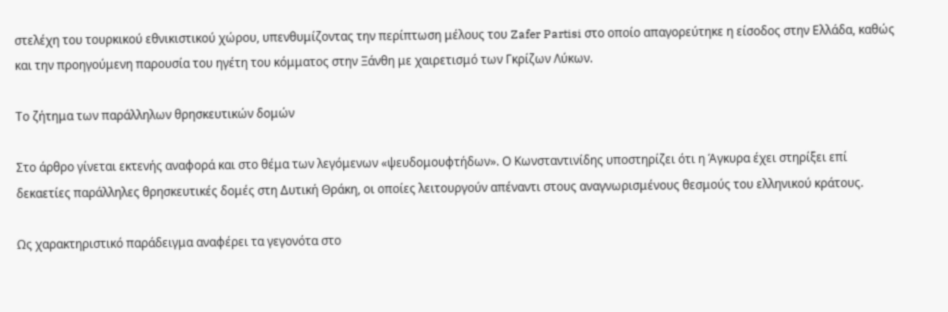στελέχη του τουρκικού εθνικιστικού χώρου, υπενθυμίζοντας την περίπτωση μέλους του Zafer Partisi στο οποίο απαγορεύτηκε η είσοδος στην Ελλάδα, καθώς και την προηγούμενη παρουσία του ηγέτη του κόμματος στην Ξάνθη με χαιρετισμό των Γκρίζων Λύκων.

Το ζήτημα των παράλληλων θρησκευτικών δομών

Στο άρθρο γίνεται εκτενής αναφορά και στο θέμα των λεγόμενων «ψευδομουφτήδων». Ο Κωνσταντινίδης υποστηρίζει ότι η Άγκυρα έχει στηρίξει επί δεκαετίες παράλληλες θρησκευτικές δομές στη Δυτική Θράκη, οι οποίες λειτουργούν απέναντι στους αναγνωρισμένους θεσμούς του ελληνικού κράτους.

Ως χαρακτηριστικό παράδειγμα αναφέρει τα γεγονότα στο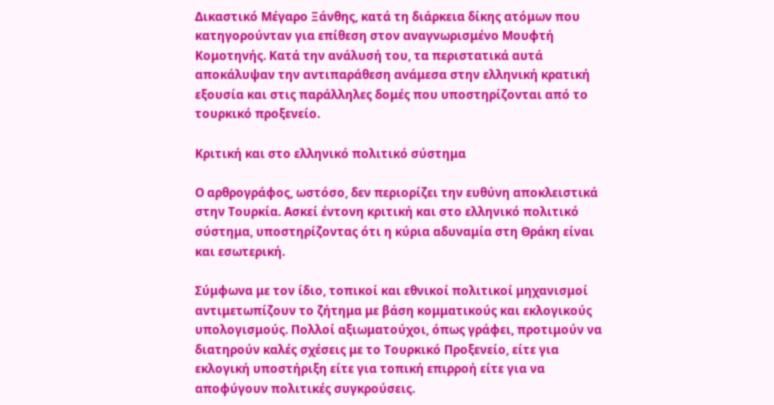Δικαστικό Μέγαρο Ξάνθης, κατά τη διάρκεια δίκης ατόμων που κατηγορούνταν για επίθεση στον αναγνωρισμένο Μουφτή Κομοτηνής. Κατά την ανάλυσή του, τα περιστατικά αυτά αποκάλυψαν την αντιπαράθεση ανάμεσα στην ελληνική κρατική εξουσία και στις παράλληλες δομές που υποστηρίζονται από το τουρκικό προξενείο.

Κριτική και στο ελληνικό πολιτικό σύστημα

Ο αρθρογράφος, ωστόσο, δεν περιορίζει την ευθύνη αποκλειστικά στην Τουρκία. Ασκεί έντονη κριτική και στο ελληνικό πολιτικό σύστημα, υποστηρίζοντας ότι η κύρια αδυναμία στη Θράκη είναι και εσωτερική.

Σύμφωνα με τον ίδιο, τοπικοί και εθνικοί πολιτικοί μηχανισμοί αντιμετωπίζουν το ζήτημα με βάση κομματικούς και εκλογικούς υπολογισμούς. Πολλοί αξιωματούχοι, όπως γράφει, προτιμούν να διατηρούν καλές σχέσεις με το Τουρκικό Προξενείο, είτε για εκλογική υποστήριξη είτε για τοπική επιρροή είτε για να αποφύγουν πολιτικές συγκρούσεις.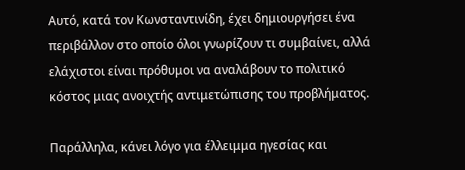Αυτό, κατά τον Κωνσταντινίδη, έχει δημιουργήσει ένα περιβάλλον στο οποίο όλοι γνωρίζουν τι συμβαίνει, αλλά ελάχιστοι είναι πρόθυμοι να αναλάβουν το πολιτικό κόστος μιας ανοιχτής αντιμετώπισης του προβλήματος.

Παράλληλα, κάνει λόγο για έλλειμμα ηγεσίας και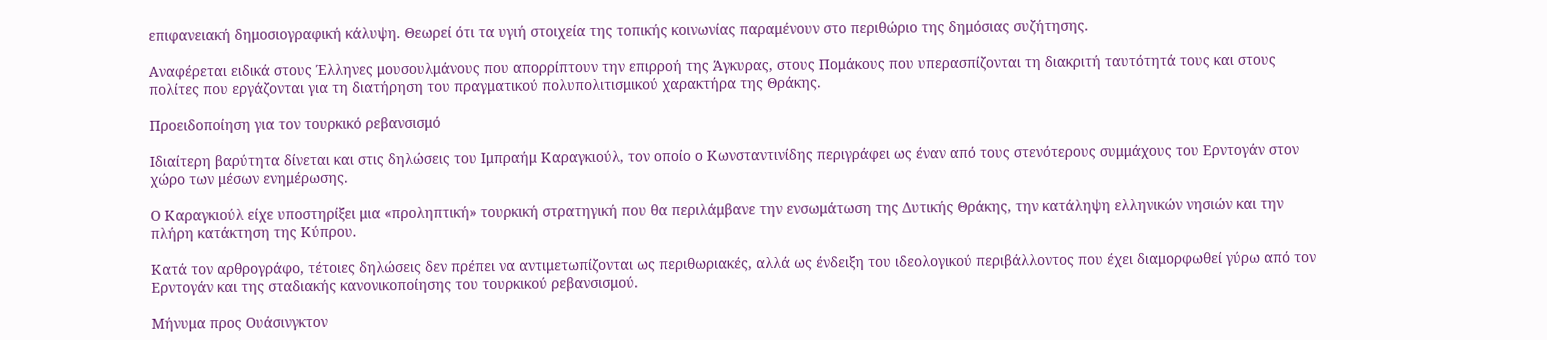επιφανειακή δημοσιογραφική κάλυψη. Θεωρεί ότι τα υγιή στοιχεία της τοπικής κοινωνίας παραμένουν στο περιθώριο της δημόσιας συζήτησης.

Αναφέρεται ειδικά στους Έλληνες μουσουλμάνους που απορρίπτουν την επιρροή της Άγκυρας, στους Πομάκους που υπερασπίζονται τη διακριτή ταυτότητά τους και στους πολίτες που εργάζονται για τη διατήρηση του πραγματικού πολυπολιτισμικού χαρακτήρα της Θράκης.

Προειδοποίηση για τον τουρκικό ρεβανσισμό

Ιδιαίτερη βαρύτητα δίνεται και στις δηλώσεις του Ιμπραήμ Καραγκιούλ, τον οποίο ο Κωνσταντινίδης περιγράφει ως έναν από τους στενότερους συμμάχους του Ερντογάν στον χώρο των μέσων ενημέρωσης.

Ο Καραγκιούλ είχε υποστηρίξει μια «προληπτική» τουρκική στρατηγική που θα περιλάμβανε την ενσωμάτωση της Δυτικής Θράκης, την κατάληψη ελληνικών νησιών και την πλήρη κατάκτηση της Κύπρου.

Κατά τον αρθρογράφο, τέτοιες δηλώσεις δεν πρέπει να αντιμετωπίζονται ως περιθωριακές, αλλά ως ένδειξη του ιδεολογικού περιβάλλοντος που έχει διαμορφωθεί γύρω από τον Ερντογάν και της σταδιακής κανονικοποίησης του τουρκικού ρεβανσισμού.

Μήνυμα προς Ουάσινγκτον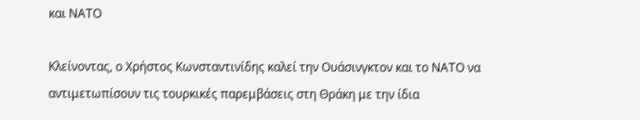και ΝΑΤΟ

Κλείνοντας, ο Χρήστος Κωνσταντινίδης καλεί την Ουάσινγκτον και το ΝΑΤΟ να αντιμετωπίσουν τις τουρκικές παρεμβάσεις στη Θράκη με την ίδια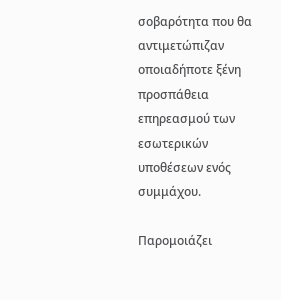σοβαρότητα που θα αντιμετώπιζαν οποιαδήποτε ξένη προσπάθεια επηρεασμού των εσωτερικών υποθέσεων ενός συμμάχου.

Παρομοιάζει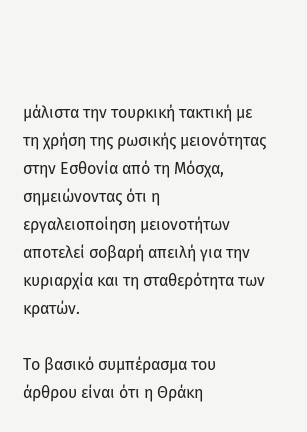μάλιστα την τουρκική τακτική με τη χρήση της ρωσικής μειονότητας στην Εσθονία από τη Μόσχα, σημειώνοντας ότι η εργαλειοποίηση μειονοτήτων αποτελεί σοβαρή απειλή για την κυριαρχία και τη σταθερότητα των κρατών.

Το βασικό συμπέρασμα του άρθρου είναι ότι η Θράκη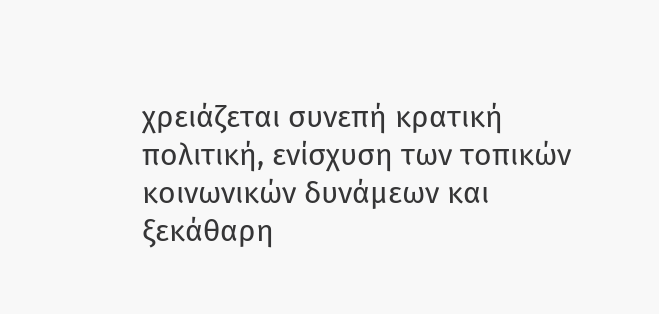χρειάζεται συνεπή κρατική πολιτική, ενίσχυση των τοπικών κοινωνικών δυνάμεων και ξεκάθαρη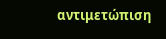αντιμετώπιση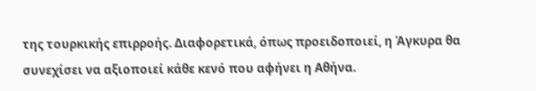της τουρκικής επιρροής. Διαφορετικά, όπως προειδοποιεί, η Άγκυρα θα συνεχίσει να αξιοποιεί κάθε κενό που αφήνει η Αθήνα.